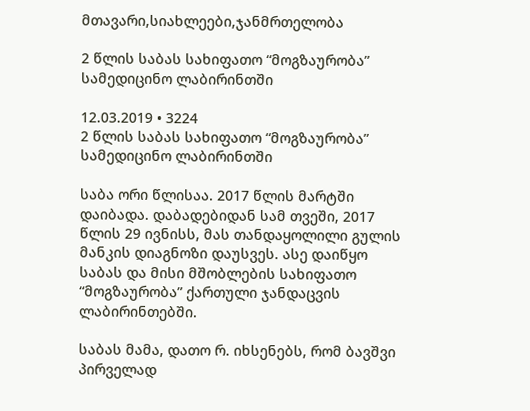მთავარი,სიახლეები,ჯანმრთელობა

2 წლის საბას სახიფათო “მოგზაურობა” სამედიცინო ლაბირინთში

12.03.2019 • 3224
2 წლის საბას სახიფათო “მოგზაურობა” სამედიცინო ლაბირინთში

საბა ორი წლისაა. 2017 წლის მარტში დაიბადა. დაბადებიდან სამ თვეში, 2017 წლის 29 ივნისს, მას თანდაყოლილი გულის მანკის დიაგნოზი დაუსვეს. ასე დაიწყო საბას და მისი მშობლების სახიფათო “მოგზაურობა” ქართული ჯანდაცვის ლაბირინთებში.

საბას მამა, დათო რ. იხსენებს, რომ ბავშვი პირველად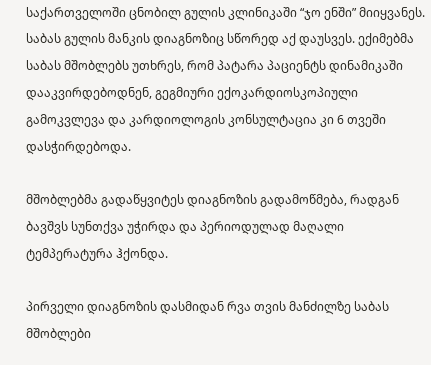საქართველოში ცნობილ გულის კლინიკაში “ჯო ენში” მიიყვანეს. საბას გულის მანკის დიაგნოზიც სწორედ აქ დაუსვეს. ექიმებმა საბას მშობლებს უთხრეს, რომ პატარა პაციენტს დინამიკაში დააკვირდებოდნენ, გეგმიური ექოკარდიოსკოპიული გამოკვლევა და კარდიოლოგის კონსულტაცია კი 6 თვეში დასჭირდებოდა.

მშობლებმა გადაწყვიტეს დიაგნოზის გადამოწმება, რადგან ბავშვს სუნთქვა უჭირდა და პერიოდულად მაღალი ტემპერატურა ჰქონდა.

პირველი დიაგნოზის დასმიდან რვა თვის მანძილზე საბას მშობლები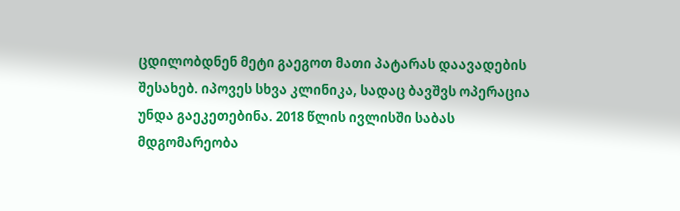ცდილობდნენ მეტი გაეგოთ მათი პატარას დაავადების შესახებ. იპოვეს სხვა კლინიკა, სადაც ბავშვს ოპერაცია უნდა გაეკეთებინა. 2018 წლის ივლისში საბას მდგომარეობა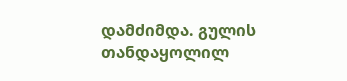დამძიმდა. გულის თანდაყოლილ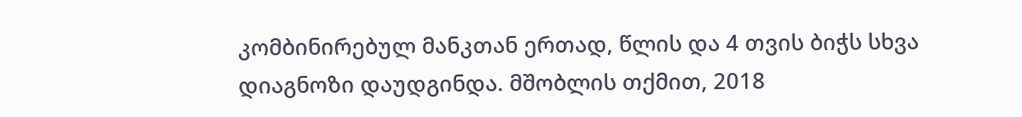კომბინირებულ მანკთან ერთად, წლის და 4 თვის ბიჭს სხვა დიაგნოზი დაუდგინდა. მშობლის თქმით, 2018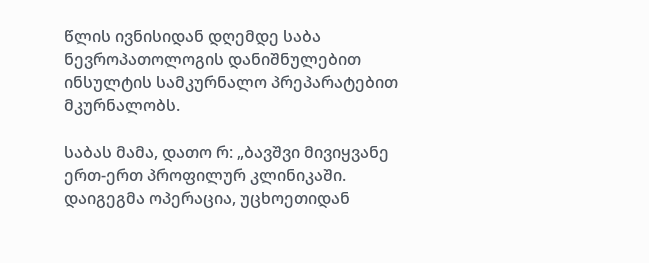წლის ივნისიდან დღემდე საბა ნევროპათოლოგის დანიშნულებით ინსულტის სამკურნალო პრეპარატებით მკურნალობს.

საბას მამა, დათო რ: „ბავშვი მივიყვანე ერთ-ერთ პროფილურ კლინიკაში. დაიგეგმა ოპერაცია, უცხოეთიდან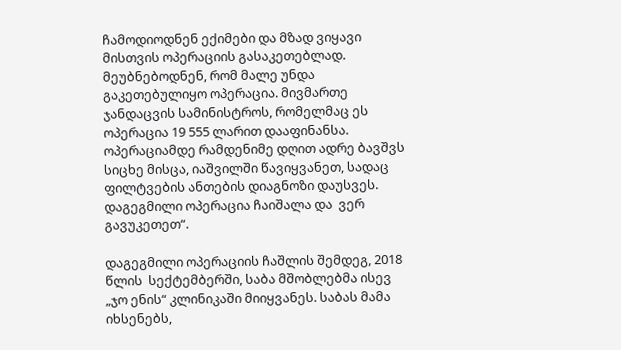ჩამოდიოდნენ ექიმები და მზად ვიყავი მისთვის ოპერაციის გასაკეთებლად. მეუბნებოდნენ, რომ მალე უნდა გაკეთებულიყო ოპერაცია. მივმართე ჯანდაცვის სამინისტროს, რომელმაც ეს ოპერაცია 19 555 ლარით დააფინანსა. ოპერაციამდე რამდენიმე დღით ადრე ბავშვს სიცხე მისცა, იაშვილში წავიყვანეთ, სადაც ფილტვების ანთების დიაგნოზი დაუსვეს. დაგეგმილი ოპერაცია ჩაიშალა და  ვერ გავუკეთეთ“.

დაგეგმილი ოპერაციის ჩაშლის შემდეგ, 2018 წლის  სექტემბერში, საბა მშობლებმა ისევ „ჯო ენის“ კლინიკაში მიიყვანეს. საბას მამა იხსენებს,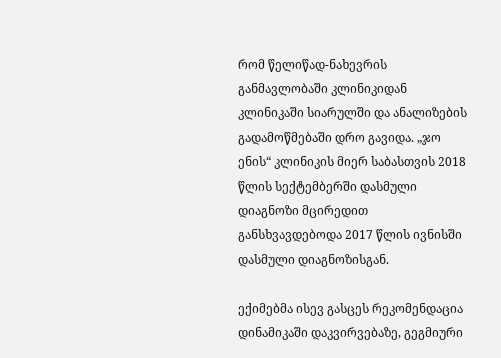რომ წელიწად-ნახევრის განმავლობაში კლინიკიდან კლინიკაში სიარულში და ანალიზების გადამოწმებაში დრო გავიდა. „ჯო ენის“ კლინიკის მიერ საბასთვის 2018 წლის სექტემბერში დასმული დიაგნოზი მცირედით განსხვავდებოდა 2017 წლის ივნისში დასმული დიაგნოზისგან.

ექიმებმა ისევ გასცეს რეკომენდაცია დინამიკაში დაკვირვებაზე, გეგმიური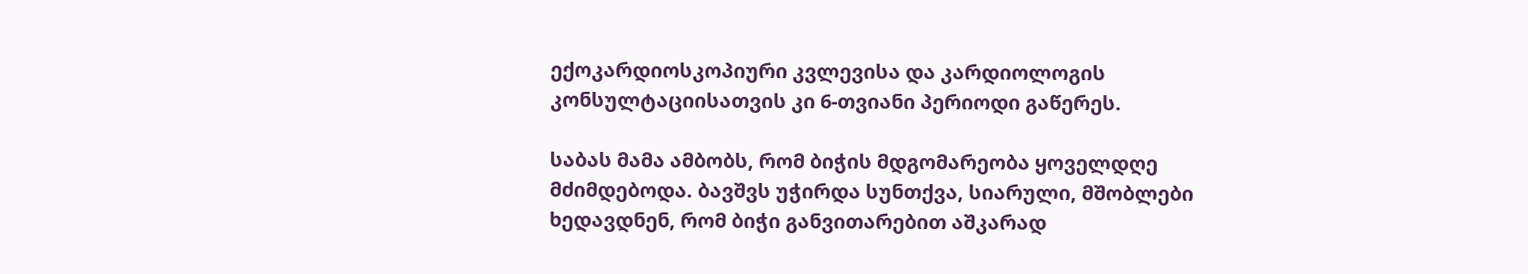ექოკარდიოსკოპიური კვლევისა და კარდიოლოგის კონსულტაციისათვის კი 6-თვიანი პერიოდი გაწერეს.

საბას მამა ამბობს, რომ ბიჭის მდგომარეობა ყოველდღე მძიმდებოდა. ბავშვს უჭირდა სუნთქვა, სიარული, მშობლები ხედავდნენ, რომ ბიჭი განვითარებით აშკარად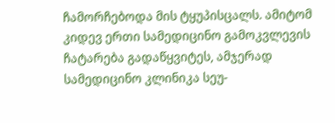ჩამორჩებოდა მის ტყუპისცალს. ამიტომ კიდევ ერთი სამედიცინო გამოკვლევის ჩატარება გადაწყვიტეს, ამჯერად სამედიცინო კლინიკა სეუ-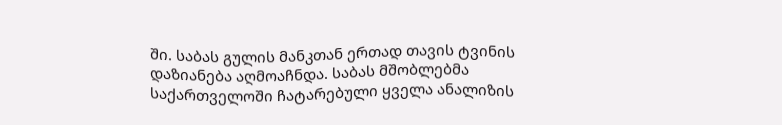ში. საბას გულის მანკთან ერთად თავის ტვინის დაზიანება აღმოაჩნდა. საბას მშობლებმა საქართველოში ჩატარებული ყველა ანალიზის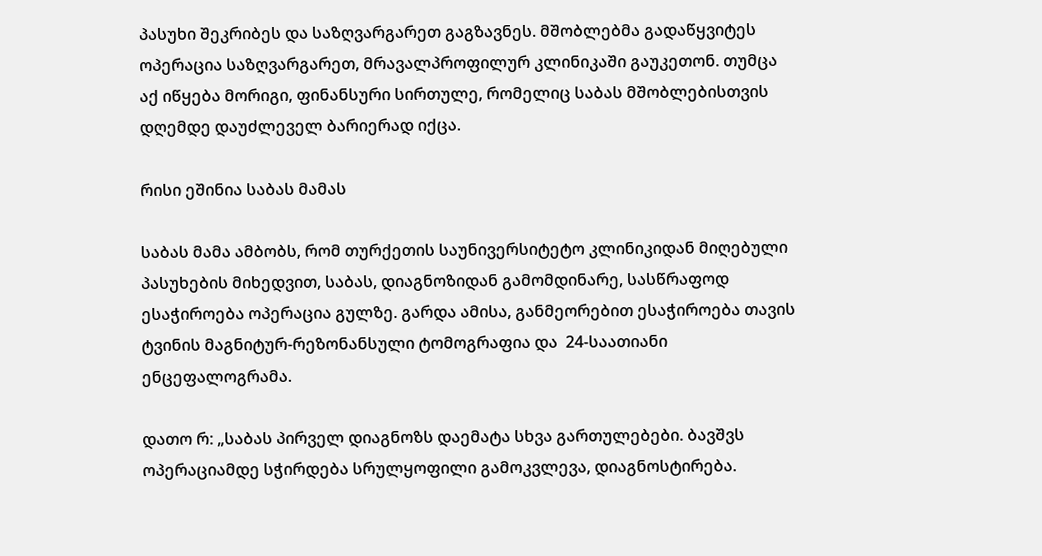პასუხი შეკრიბეს და საზღვარგარეთ გაგზავნეს. მშობლებმა გადაწყვიტეს ოპერაცია საზღვარგარეთ, მრავალპროფილურ კლინიკაში გაუკეთონ. თუმცა აქ იწყება მორიგი, ფინანსური სირთულე, რომელიც საბას მშობლებისთვის დღემდე დაუძლეველ ბარიერად იქცა.

რისი ეშინია საბას მამას

საბას მამა ამბობს, რომ თურქეთის საუნივერსიტეტო კლინიკიდან მიღებული პასუხების მიხედვით, საბას, დიაგნოზიდან გამომდინარე, სასწრაფოდ ესაჭიროება ოპერაცია გულზე. გარდა ამისა, განმეორებით ესაჭიროება თავის ტვინის მაგნიტურ-რეზონანსული ტომოგრაფია და  24-საათიანი ენცეფალოგრამა.

დათო რ: „საბას პირველ დიაგნოზს დაემატა სხვა გართულებები. ბავშვს ოპერაციამდე სჭირდება სრულყოფილი გამოკვლევა, დიაგნოსტირება.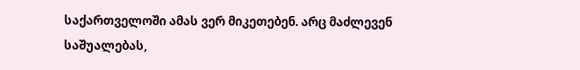საქართველოში ამას ვერ მიკეთებენ. არც მაძლევენ საშუალებას,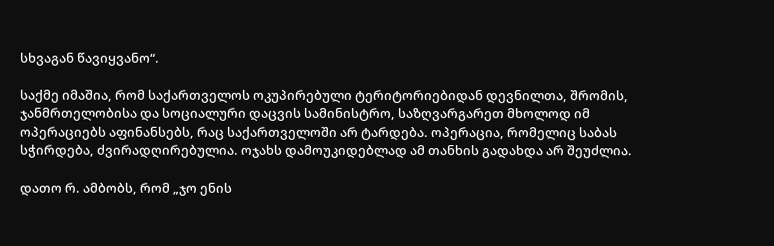სხვაგან წავიყვანო“.

საქმე იმაშია, რომ საქართველოს ოკუპირებული ტერიტორიებიდან დევნილთა, შრომის, ჯანმრთელობისა და სოციალური დაცვის სამინისტრო, საზღვარგარეთ მხოლოდ იმ ოპერაციებს აფინანსებს, რაც საქართველოში არ ტარდება. ოპერაცია, რომელიც საბას სჭირდება, ძვირადღირებულია. ოჯახს დამოუკიდებლად ამ თანხის გადახდა არ შეუძლია.

დათო რ. ამბობს, რომ „ჯო ენის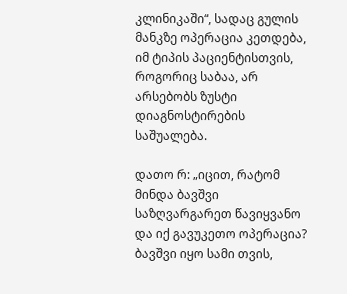კლინიკაში“, სადაც გულის მანკზე ოპერაცია კეთდება, იმ ტიპის პაციენტისთვის, როგორიც საბაა, არ არსებობს ზუსტი დიაგნოსტირების საშუალება.

დათო რ: „იცით, რატომ მინდა ბავშვი საზღვარგარეთ წავიყვანო და იქ გავუკეთო ოპერაცია? ბავშვი იყო სამი თვის,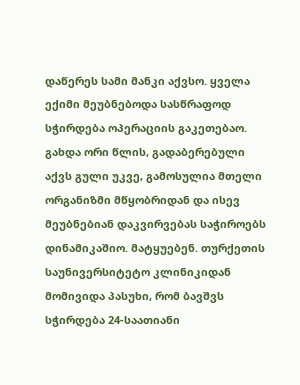დაწერეს სამი მანკი აქვსო. ყველა ექიმი მეუბნებოდა სასწრაფოდ სჭირდება ოპერაციის გაკეთებაო. გახდა ორი წლის, გადაბერებული აქვს გული უკვე, გამოსულია მთელი ორგანიზმი მწყობრიდან და ისევ მეუბნებიან დაკვირვებას საჭიროებს დინამიკაშიო. მატყუებენ. თურქეთის საუნივერსიტეტო კლინიკიდან მომივიდა პასუხი, რომ ბავშვს სჭირდება 24-საათიანი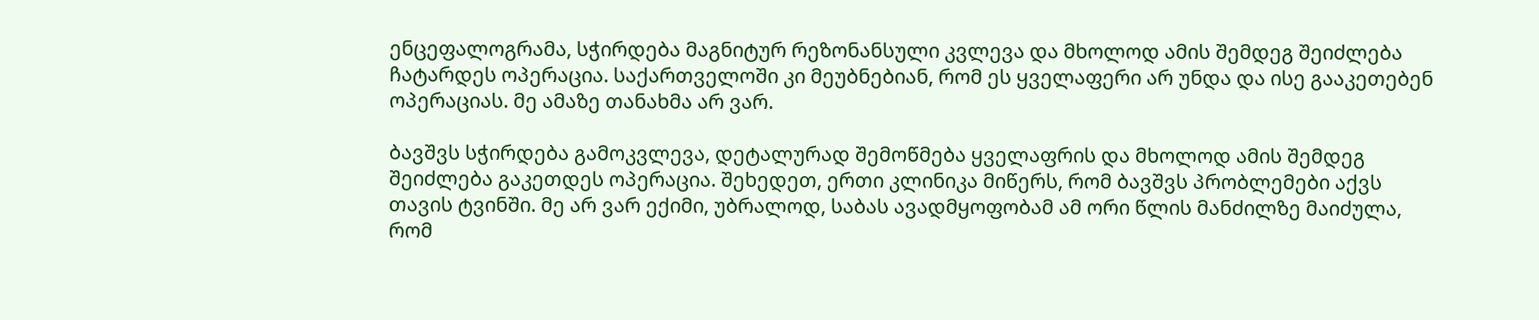ენცეფალოგრამა, სჭირდება მაგნიტურ რეზონანსული კვლევა და მხოლოდ ამის შემდეგ შეიძლება ჩატარდეს ოპერაცია. საქართველოში კი მეუბნებიან, რომ ეს ყველაფერი არ უნდა და ისე გააკეთებენ ოპერაციას. მე ამაზე თანახმა არ ვარ.

ბავშვს სჭირდება გამოკვლევა, დეტალურად შემოწმება ყველაფრის და მხოლოდ ამის შემდეგ შეიძლება გაკეთდეს ოპერაცია. შეხედეთ, ერთი კლინიკა მიწერს, რომ ბავშვს პრობლემები აქვს თავის ტვინში. მე არ ვარ ექიმი, უბრალოდ, საბას ავადმყოფობამ ამ ორი წლის მანძილზე მაიძულა, რომ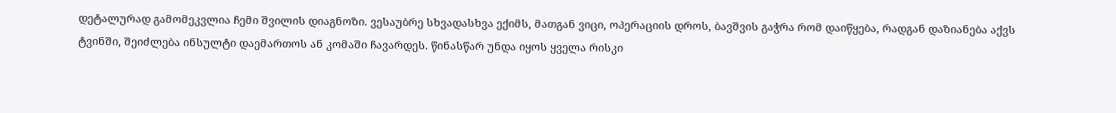დეტალურად გამომეკვლია ჩემი შვილის დიაგნოზი. ვესაუბრე სხვადასხვა ექიმს, მათგან ვიცი, ოპერაციის დროს, ბავშვის გაჭრა რომ დაიწყება, რადგან დაზიანება აქვს ტვინში, შეიძლება ინსულტი დაემართოს ან კომაში ჩავარდეს. წინასწარ უნდა იყოს ყველა რისკი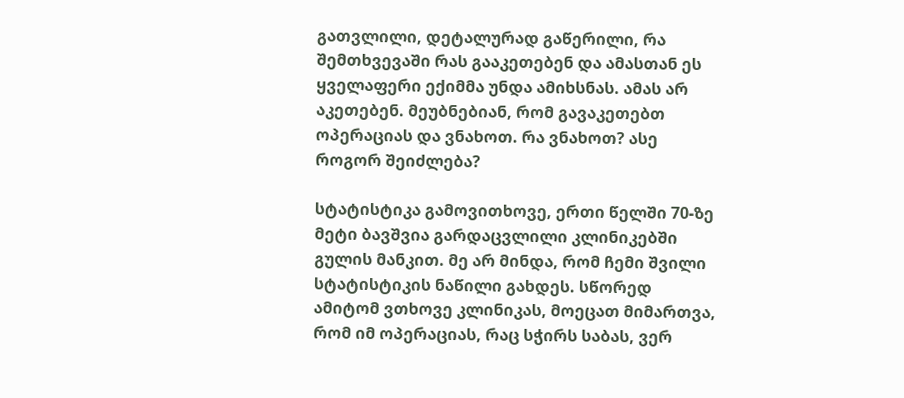გათვლილი, დეტალურად გაწერილი, რა შემთხვევაში რას გააკეთებენ და ამასთან ეს ყველაფერი ექიმმა უნდა ამიხსნას. ამას არ აკეთებენ. მეუბნებიან, რომ გავაკეთებთ ოპერაციას და ვნახოთ. რა ვნახოთ? ასე როგორ შეიძლება?

სტატისტიკა გამოვითხოვე, ერთი წელში 70-ზე მეტი ბავშვია გარდაცვლილი კლინიკებში გულის მანკით. მე არ მინდა, რომ ჩემი შვილი სტატისტიკის ნაწილი გახდეს. სწორედ ამიტომ ვთხოვე კლინიკას, მოეცათ მიმართვა, რომ იმ ოპერაციას, რაც სჭირს საბას, ვერ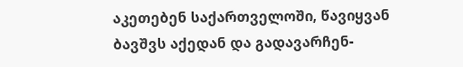აკეთებენ საქართველოში, წავიყვან ბავშვს აქედან და გადავარჩენ-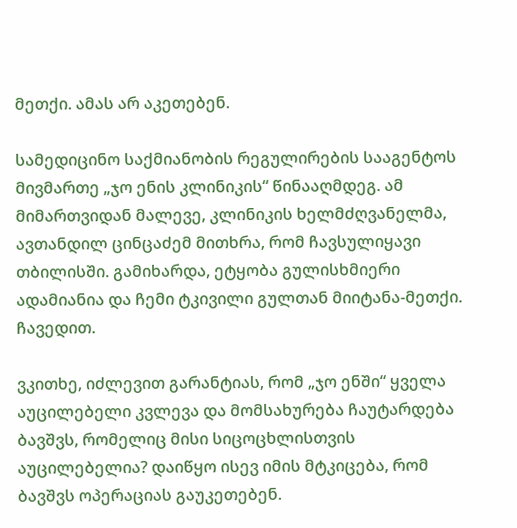მეთქი. ამას არ აკეთებენ.

სამედიცინო საქმიანობის რეგულირების სააგენტოს მივმართე „ჯო ენის კლინიკის“ წინააღმდეგ. ამ მიმართვიდან მალევე, კლინიკის ხელმძღვანელმა, ავთანდილ ცინცაძემ მითხრა, რომ ჩავსულიყავი თბილისში. გამიხარდა, ეტყობა გულისხმიერი ადამიანია და ჩემი ტკივილი გულთან მიიტანა-მეთქი. ჩავედით.

ვკითხე, იძლევით გარანტიას, რომ „ჯო ენში“ ყველა აუცილებელი კვლევა და მომსახურება ჩაუტარდება ბავშვს, რომელიც მისი სიცოცხლისთვის აუცილებელია? დაიწყო ისევ იმის მტკიცება, რომ ბავშვს ოპერაციას გაუკეთებენ.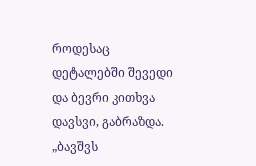როდესაც დეტალებში შევედი და ბევრი კითხვა დავსვი, გაბრაზდა. „ბავშვს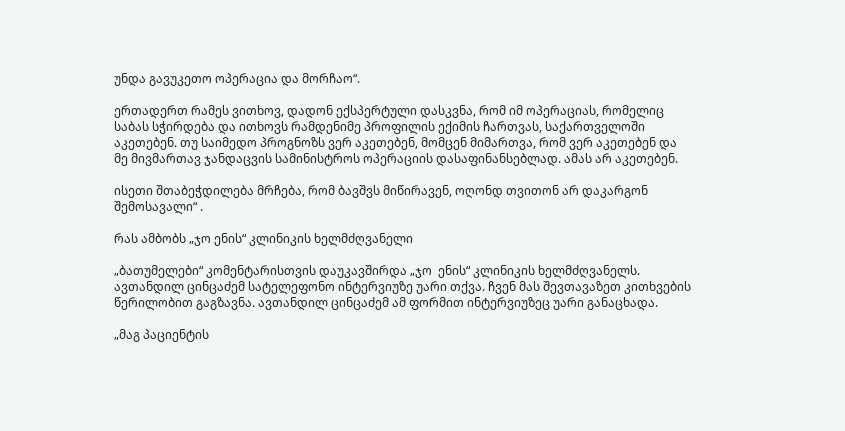უნდა გავუკეთო ოპერაცია და მორჩაო“.

ერთადერთ რამეს ვითხოვ, დადონ ექსპერტული დასკვნა, რომ იმ ოპერაციას, რომელიც საბას სჭირდება და ითხოვს რამდენიმე პროფილის ექიმის ჩართვას, საქართველოში აკეთებენ. თუ საიმედო პროგნოზს ვერ აკეთებენ, მომცენ მიმართვა, რომ ვერ აკეთებენ და მე მივმართავ ჯანდაცვის სამინისტროს ოპერაციის დასაფინანსებლად. ამას არ აკეთებენ.

ისეთი შთაბეჭდილება მრჩება, რომ ბავშვს მიწირავენ, ოღონდ თვითონ არ დაკარგონ შემოსავალი“ .

რას ამბობს „ჯო ენის“ კლინიკის ხელმძღვანელი

„ბათუმელები“ კომენტარისთვის დაუკავშირდა „ჯო  ენის“ კლინიკის ხელმძღვანელს. ავთანდილ ცინცაძემ სატელეფონო ინტერვიუზე უარი თქვა. ჩვენ მას შევთავაზეთ კითხვების წერილობით გაგზავნა. ავთანდილ ცინცაძემ ამ ფორმით ინტერვიუზეც უარი განაცხადა.

„მაგ პაციენტის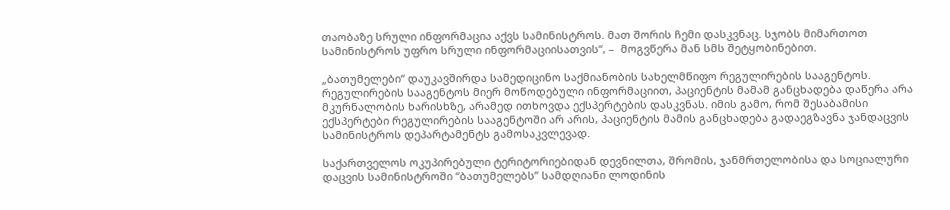თაობაზე სრული ინფორმაცია აქვს სამინისტროს. მათ შორის ჩემი დასკვნაც. სჯობს მიმართოთ სამინისტროს უფრო სრული ინფორმაციისათვის“, –  მოგვწერა მან სმს შეტყობინებით.

„ბათუმელები“ დაუკავშირდა სამედიცინო საქმიანობის სახელმწიფო რეგულირების სააგენტოს. რეგულირების სააგენტოს მიერ მოწოდებული ინფორმაციით, პაციენტის მამამ განცხადება დაწერა არა მკურნალობის ხარისხზე, არამედ ითხოვდა ექსპერტების დასკვნას. იმის გამო, რომ შესაბამისი ექსპერტები რეგულირების სააგენტოში არ არის, პაციენტის მამის განცხადება გადაეგზავნა ჯანდაცვის სამინისტროს დეპარტამენტს გამოსაკვლევად.

საქართველოს ოკუპირებული ტერიტორიებიდან დევნილთა, შრომის, ჯანმრთელობისა და სოციალური დაცვის სამინისტროში “ბათუმელებს” სამდღიანი ლოდინის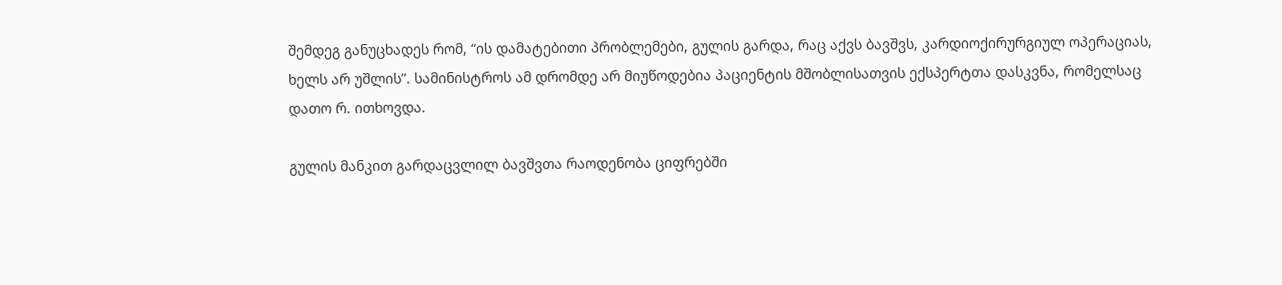შემდეგ განუცხადეს რომ, “ის დამატებითი პრობლემები, გულის გარდა, რაც აქვს ბავშვს, კარდიოქირურგიულ ოპერაციას, ხელს არ უშლის”. სამინისტროს ამ დრომდე არ მიუწოდებია პაციენტის მშობლისათვის ექსპერტთა დასკვნა, რომელსაც დათო რ. ითხოვდა.

გულის მანკით გარდაცვლილ ბავშვთა რაოდენობა ციფრებში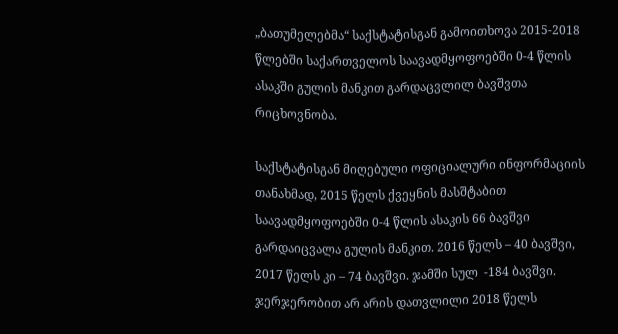„ბათუმელებმა“ საქსტატისგან გამოითხოვა 2015-2018 წლებში საქართველოს საავადმყოფოებში 0-4 წლის ასაკში გულის მანკით გარდაცვლილ ბავშვთა რიცხოვნობა.

საქსტატისგან მიღებული ოფიციალური ინფორმაციის თანახმად, 2015 წელს ქვეყნის მასშტაბით საავადმყოფოებში 0-4 წლის ასაკის 66 ბავშვი გარდაიცვალა გულის მანკით. 2016 წელს – 40 ბავშვი, 2017 წელს კი – 74 ბავშვი. ჯამში სულ  -184 ბავშვი. ჯერჯერობით არ არის დათვლილი 2018 წელს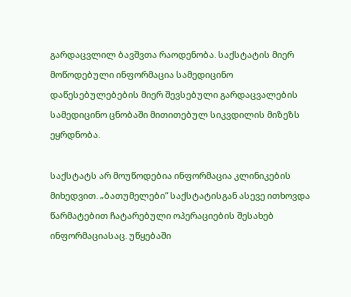გარდაცვლილ ბავშვთა რაოდენობა. საქსტატის მიერ მოწოდებული ინფორმაცია სამედიცინო დაწესებულებების მიერ შევსებული გარდაცვალების სამედიცინო ცნობაში მითითებულ სიკვდილის მიზეზს ეყრდნობა.

საქსტატს არ მოუწოდებია ინფორმაცია კლინიკების მიხედვით. „ბათუმელები“ საქსტატისგან ასევე ითხოვდა წარმატებით ჩატარებული ოპერაციების შესახებ ინფორმაციასაც. უწყებაში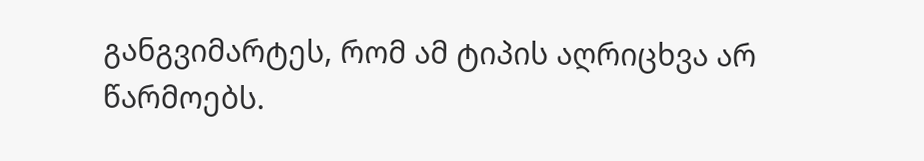განგვიმარტეს, რომ ამ ტიპის აღრიცხვა არ წარმოებს.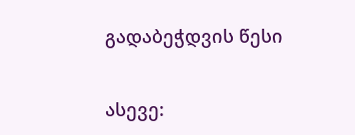გადაბეჭდვის წესი


ასევე: